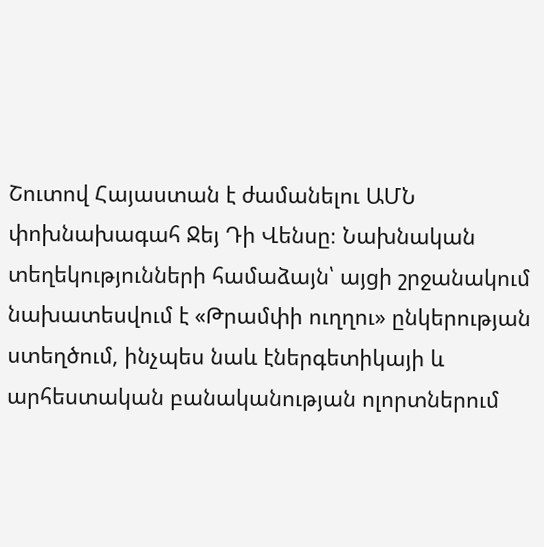Շուտով Հայաստան է ժամանելու ԱՄՆ փոխնախագահ Ջեյ Դի Վենսը։ Նախնական տեղեկությունների համաձայն՝ այցի շրջանակում նախատեսվում է «Թրամփի ուղղու» ընկերության ստեղծում, ինչպես նաև էներգետիկայի և արհեստական բանականության ոլորտներում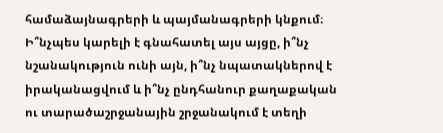համաձայնագրերի և պայմանագրերի կնքում։ Ի՞նչպես կարելի է գնահատել այս այցը, ի՞նչ նշանակություն ունի այն, ի՞նչ նպատակներով է իրականացվում և ի՞նչ ընդհանուր քաղաքական ու տարածաշրջանային շրջանակում է տեղի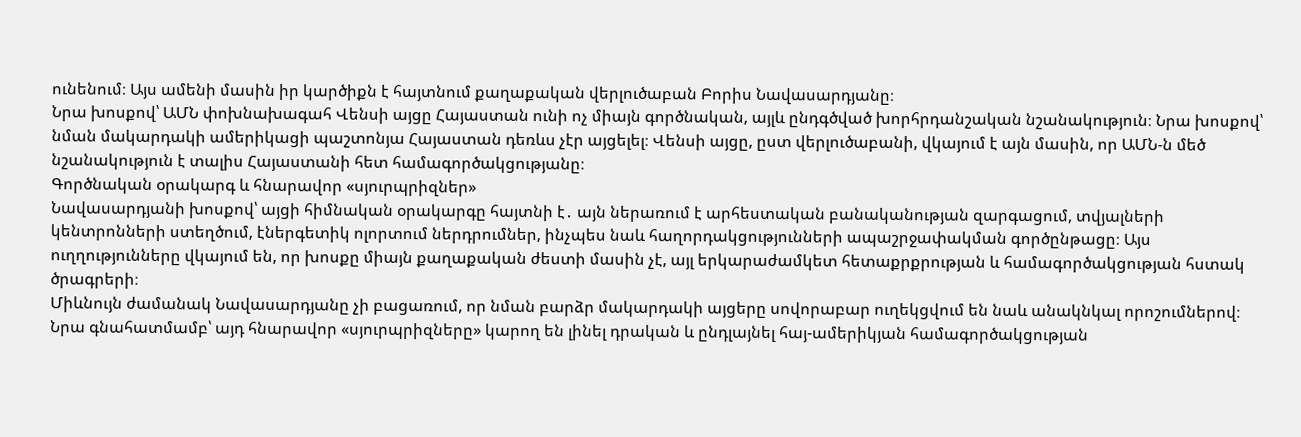ունենում։ Այս ամենի մասին իր կարծիքն է հայտնում քաղաքական վերլուծաբան Բորիս Նավասարդյանը։
Նրա խոսքով՝ ԱՄՆ փոխնախագահ Վենսի այցը Հայաստան ունի ոչ միայն գործնական, այլև ընդգծված խորհրդանշական նշանակություն։ Նրա խոսքով՝ նման մակարդակի ամերիկացի պաշտոնյա Հայաստան դեռևս չէր այցելել։ Վենսի այցը, ըստ վերլուծաբանի, վկայում է այն մասին, որ ԱՄՆ-ն մեծ նշանակություն է տալիս Հայաստանի հետ համագործակցությանը։
Գործնական օրակարգ և հնարավոր «սյուրպրիզներ»
Նավասարդյանի խոսքով՝ այցի հիմնական օրակարգը հայտնի է․ այն ներառում է արհեստական բանականության զարգացում, տվյալների կենտրոնների ստեղծում, էներգետիկ ոլորտում ներդրումներ, ինչպես նաև հաղորդակցությունների ապաշրջափակման գործընթացը։ Այս ուղղությունները վկայում են, որ խոսքը միայն քաղաքական ժեստի մասին չէ, այլ երկարաժամկետ հետաքրքրության և համագործակցության հստակ ծրագրերի։
Միևնույն ժամանակ Նավասարդյանը չի բացառում, որ նման բարձր մակարդակի այցերը սովորաբար ուղեկցվում են նաև անակնկալ որոշումներով։ Նրա գնահատմամբ՝ այդ հնարավոր «սյուրպրիզները» կարող են լինել դրական և ընդլայնել հայ-ամերիկյան համագործակցության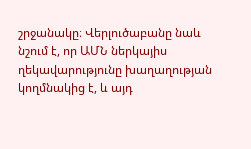շրջանակը։ Վերլուծաբանը նաև նշում է, որ ԱՄՆ ներկայիս ղեկավարությունը խաղաղության կողմնակից է, և այդ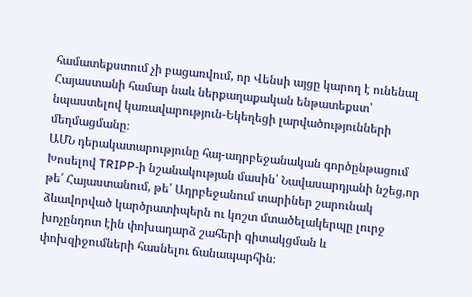համատեքստում չի բացառվում, որ Վենսի այցը կարող է ունենալ Հայաստանի համար նաև ներքաղաքական ենթատեքստ՝ նպաստելով կառավարություն-Եկեղեցի լարվածությունների մեղմացմանը։
ԱՄՆ դերակատարությունը հայ-ադրբեջանական գործընթացում
Խոսելով TRIPP-ի նշանակության մասին՝ Նավասարդյանի նշեց,որ թե՛ Հայաստանում, թե՛ Ադրբեջանում տարիներ շարունակ ձևավորված կարծրատիպերն ու կոշտ մտածելակերպը լուրջ խոչընդոտ էին փոխադարձ շահերի գիտակցման և փոխզիջումների հասնելու ճանապարհին։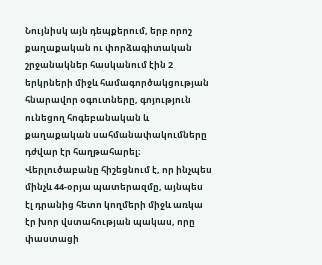Նույնիսկ այն դեպքերում, երբ որոշ քաղաքական ու փորձագիտական շրջանակներ հասկանում էին 2 երկրների միջև համագործակցության հնարավոր օգուտները, գոյություն ունեցող հոգեբանական և քաղաքական սահմանափակումները դժվար էր հաղթահարել։
Վերլուծաբանը հիշեցնում է, որ ինչպես մինչև 44-օրյա պատերազմը, այնպես էլ դրանից հետո կողմերի միջև առկա էր խոր վստահության պակաս, որը փաստացի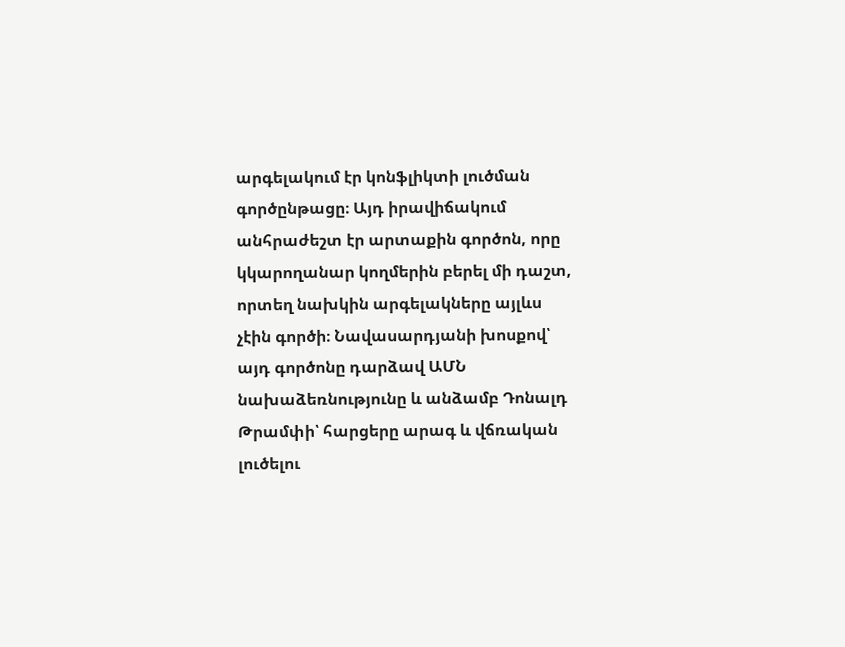արգելակում էր կոնֆլիկտի լուծման գործընթացը։ Այդ իրավիճակում անհրաժեշտ էր արտաքին գործոն, որը կկարողանար կողմերին բերել մի դաշտ, որտեղ նախկին արգելակները այլևս չէին գործի։ Նավասարդյանի խոսքով՝ այդ գործոնը դարձավ ԱՄՆ նախաձեռնությունը և անձամբ Դոնալդ Թրամփի՝ հարցերը արագ և վճռական լուծելու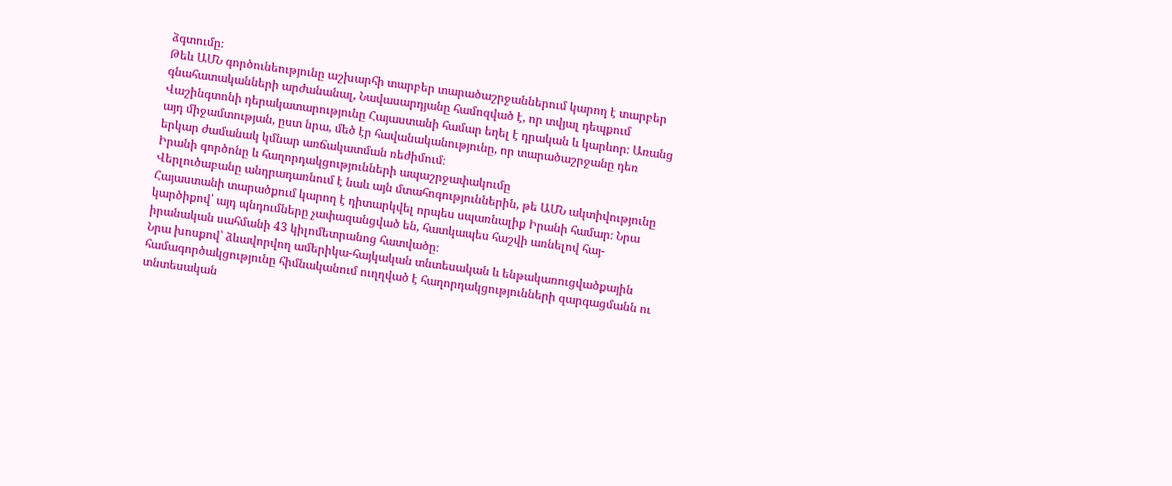ձգտումը։
Թեև ԱՄՆ գործունեությունը աշխարհի տարբեր տարածաշրջաններում կարող է տարբեր գնահատականների արժանանալ, Նավասարդյանը համոզված է, որ տվյալ դեպքում Վաշինգտոնի դերակատարությունը Հայաստանի համար եղել է դրական և կարևոր։ Առանց այդ միջամտության, ըստ նրա, մեծ էր հավանականությունը, որ տարածաշրջանը դեռ երկար ժամանակ կմնար առճակատման ռեժիմում։
Իրանի գործոնը և հաղորդակցությունների ապաշրջափակումը
Վերլուծաբանը անդրադառնում է նաև այն մտահոգություններին, թե ԱՄՆ ակտիվությունը Հայաստանի տարածքում կարող է դիտարկվել որպես սպառնալիք Իրանի համար։ Նրա կարծիքով՝ այդ պնդումները չափազանցված են, հատկապես հաշվի առնելով հայ-իրանական սահմանի 43 կիլոմետրանոց հատվածը։
Նրա խոսքով՝ ձևավորվող ամերիկա-հայկական տնտեսական և ենթակառուցվածքային համագործակցությունը հիմնականում ուղղված է հաղորդակցությունների զարգացմանն ու տնտեսական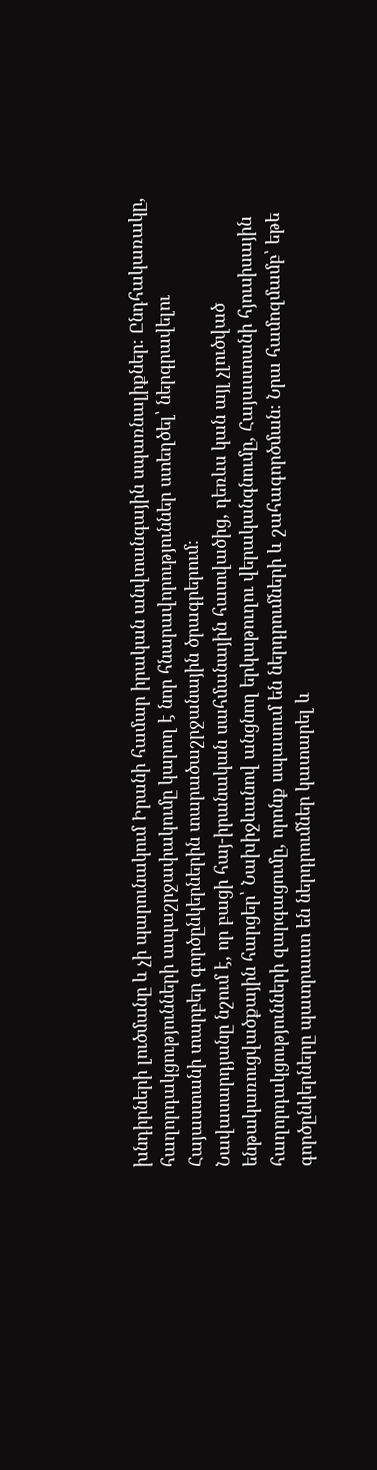խնդիրների լուծմանը և չի պարունակում Իրանի համար իրական անվտանգային սպառնալիքներ։ Ընդհակառակը, հաղորդակցությունների ապաշրջափակումը կարող է նոր հնարավորություններ ստեղծել՝ ներգրավելու Հայաստանի տարբեր գործընկերներին տարածաշրջանային ծրագրերում։
Նավասարդյանը նշում է, որ բացի հայ-իրանական սահմանային հատվածից, դեռևս կան այլ չլուծված ենթակառուցվածքային հարցեր՝ Նախիջևանով անցնող երկաթուղու վերականգնումը, Հայաստանի հյուսիսային հաղորդակցությունների զարգացումը, որոնք սպասում են ներդրումների և շահագործման։ Նրա համոզմամբ՝ եթե գործընկերները պատրաստ են ներդրումներ կատարել և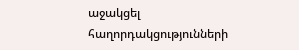աջակցել հաղորդակցությունների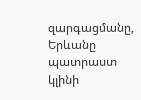զարգացմանը, Երևանը պատրաստ կլինի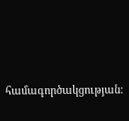համագործակցության։